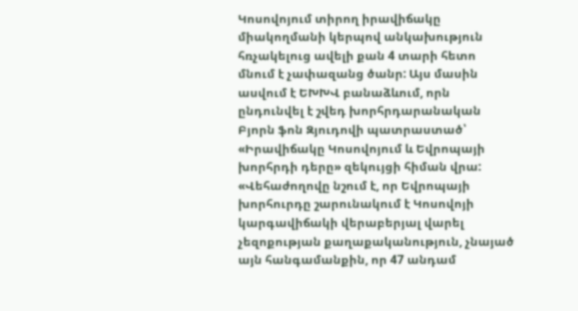Կոսովոյում տիրող իրավիճակը միակողմանի կերպով անկախություն հռչակելուց ավելի քան 4 տարի հետո մնում է չափազանց ծանր: Այս մասին ասվում է ԵԽԽՎ բանաձևում, որն ընդունվել է շվեդ խորհրդարանական Բյորն ֆոն Զյուդովի պատրաստած՝ «Իրավիճակը Կոսովոյում և Եվրոպայի խորհրդի դերը» զեկույցի հիման վրա:
«Վեհաժողովը նշում է, որ Եվրոպայի խորհուրդը շարունակում է Կոսովոյի կարգավիճակի վերաբերյալ վարել չեզոքության քաղաքականություն, չնայած այն հանգամանքին, որ 47 անդամ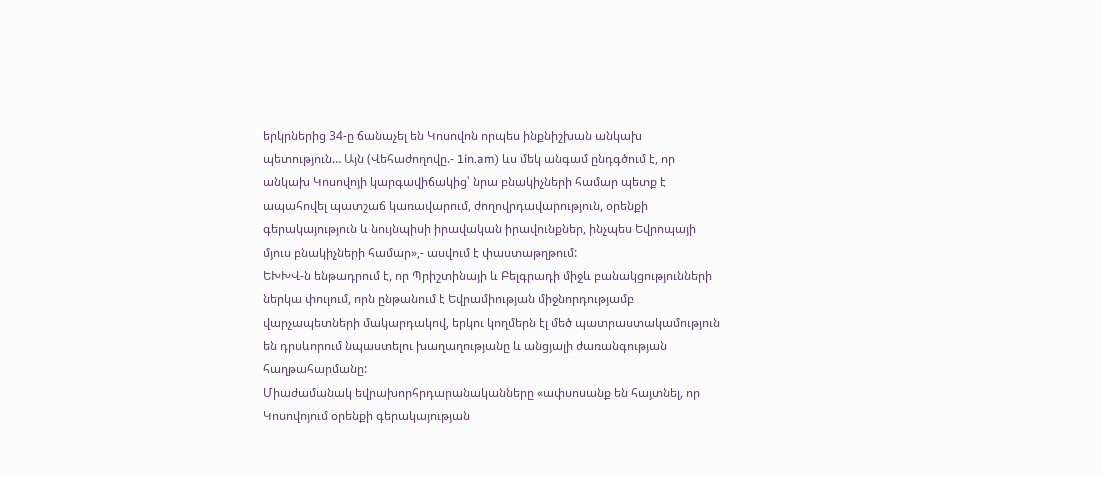երկրներից 34-ը ճանաչել են Կոսովոն որպես ինքնիշխան անկախ պետություն… Այն (Վեհաժողովը.- 1in.am) ևս մեկ անգամ ընդգծում է, որ անկախ Կոսովոյի կարգավիճակից՝ նրա բնակիչների համար պետք է ապահովել պատշաճ կառավարում, ժողովրդավարություն, օրենքի գերակայություն և նույնպիսի իրավական իրավունքներ, ինչպես Եվրոպայի մյուս բնակիչների համար»,- ասվում է փաստաթղթում:
ԵԽԽՎ-ն ենթադրում է, որ Պրիշտինայի և Բելգրադի միջև բանակցությունների ներկա փուլում, որն ընթանում է Եվրամիության միջնորդությամբ վարչապետների մակարդակով, երկու կողմերն էլ մեծ պատրաստակամություն են դրսևորում նպաստելու խաղաղությանը և անցյալի ժառանգության հաղթահարմանը:
Միաժամանակ եվրախորհրդարանականները «ափսոսանք են հայտնել, որ Կոսովոյում օրենքի գերակայության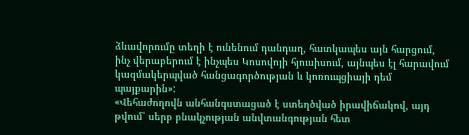ձևավորումը տեղի է ունենում դանդաղ, հատկապես այն հարցում, ինչ վերաբերում է ինչպես Կոսովոյի հյուսիսում, այնպես էլ հարավում կազմակերպված հանցագործության և կոռուպցիայի դեմ պայքարին»:
«Վեհաժողովն անհանգստացած է ստեղծված իրավիճակով, այդ թվում՝ սերբ բնակչության անվտանգության հետ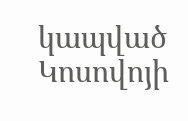կապված Կոսովոյի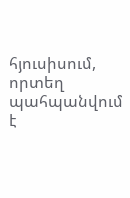հյուսիսում, որտեղ պահպանվում է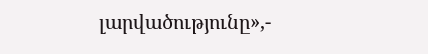լարվածությունը»,-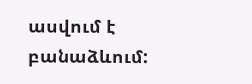ասվում է բանաձևում: